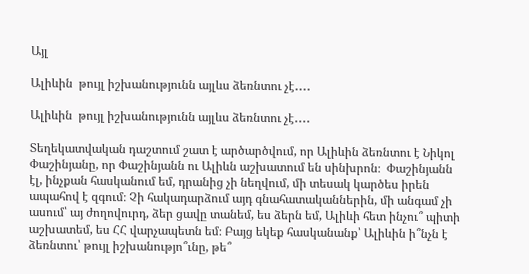Այլ

Ալիևին  թույլ իշխանությունն այլևս ձեռնտու չէ․․․․

Ալիևին  թույլ իշխանությունն այլևս ձեռնտու չէ․․․․

Տեղեկատվական դաշտում շատ է արծարծվում, որ Ալիևին ձեռնտու է Նիկոլ Փաշինյանը, որ Փաշինյանն ու Ալիևն աշխատում են սինխրոն։  Փաշինյանն էլ, ինչքան հասկանում եմ, դրանից չի նեղվում, մի տեսակ կարծես իրեն ապահով է զգում։ Չի հակադարձում այդ գնահատականներին, մի անգամ չի ասում՝ այ ժողովուրդ, ձեր ցավը տանեմ, ես ձերն եմ, Ալիևի հետ ինչու՞ պիտի աշխատեմ, ես ՀՀ վարչապետն եմ։ Բայց եկեք հասկանանք՝ Ալիևին ի՞նչն է ձեռնտու՝ թույլ իշխանությո՞ւնը, թե՞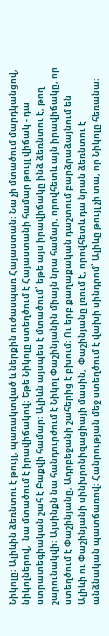Նիկոլը։ Ալիևին ձեռնտու է թույլ, պառակտված և ներքին ուժասպառ Հայաստան։ Նա չի մտածում մարդկանցով, նիկոլներով,  նա մտածում է իրավիճակով։ Եթե Նիկոլը ստեղծում է Հայաստանի համար թույլ վիճակ - դա ստրատեգիական շահ է Բաքվի համար։ Ալիևն այսպես է մտածում՝ եթե այս իրավիճակը ինձ ձեռնտու է, թող շարունակվի։ Այսինքն նա հանդուրժում է Նիկոլ Փաշինյանին միայն նրա համար, որովհետև այն իրավիճակը, որ ստեղծում է Փաշինյանը, Ադրբեջանի շահերից է բխում։ Ու երբ քաղաքական դաշտում բարձրաձայնում են Ալիևի ու Փաշինյանի սինխրոնիզացիայի մասին,  Փաշինյանը լռում է, որովհետև դա նրան ձեռնտու է անձնական պատճառով։ Հանրության մեջ ստեղծում է վախի սինդրոմ՝ Ալիևը թույլ չի տա, որ Նիկոլը հեռանա։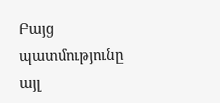Բայց պատմությունը այլ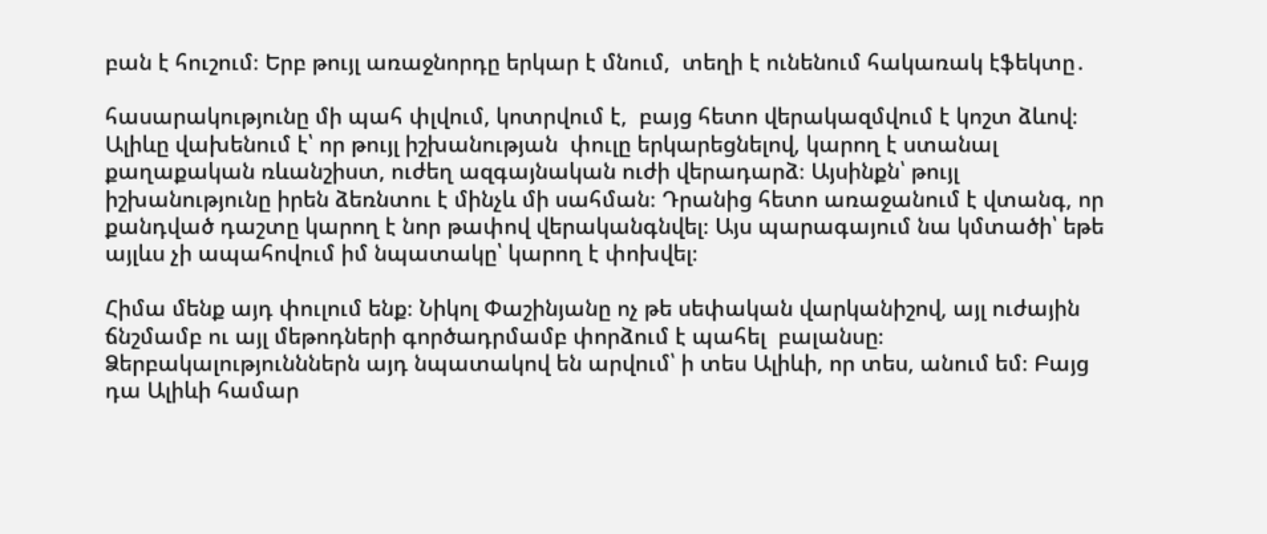բան է հուշում։ Երբ թույլ առաջնորդը երկար է մնում,  տեղի է ունենում հակառակ էֆեկտը․

հասարակությունը մի պահ փլվում, կոտրվում է,  բայց հետո վերակազմվում է կոշտ ձևով։ Ալիևը վախենում է՝ որ թույլ իշխանության  փուլը երկարեցնելով, կարող է ստանալ քաղաքական ռևանշիստ, ուժեղ ազգայնական ուժի վերադարձ։ Այսինքն՝ թույլ իշխանությունը իրեն ձեռնտու է մինչև մի սահման։ Դրանից հետո առաջանում է վտանգ, որ քանդված դաշտը կարող է նոր թափով վերականգնվել։ Այս պարագայում նա կմտածի՝ եթե այլևս չի ապահովում իմ նպատակը՝ կարող է փոխվել։

Հիմա մենք այդ փուլում ենք։ Նիկոլ Փաշինյանը ոչ թե սեփական վարկանիշով, այլ ուժային ճնշմամբ ու այլ մեթոդների գործադրմամբ փորձում է պահել  բալանսը։ Ձերբակալությունններն այդ նպատակով են արվում՝ ի տես Ալիևի, որ տես, անում եմ։ Բայց դա Ալիևի համար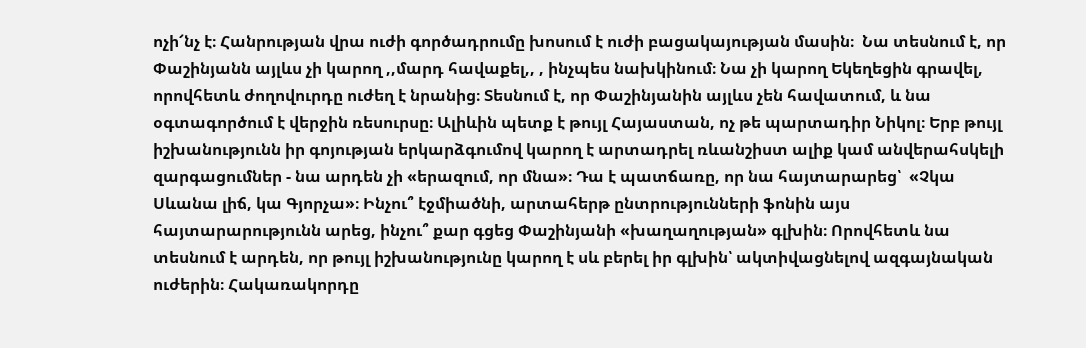ոչի՜նչ է։ Հանրության վրա ուժի գործադրումը խոսում է ուժի բացակայության մասին։  Նա տեսնում է, որ Փաշինյանն այլևս չի կարող ,,մարդ հավաքել,, , ինչպես նախկինում։ Նա չի կարող Եկեղեցին գրավել, որովհետև ժողովուրդը ուժեղ է նրանից։ Տեսնում է, որ Փաշինյանին այլևս չեն հավատում, և նա օգտագործում է վերջին ռեսուրսը։ Ալիևին պետք է թույլ Հայաստան, ոչ թե պարտադիր Նիկոլ։ Երբ թույլ իշխանությունն իր գոյության երկարձգումով կարող է արտադրել ռևանշիստ ալիք կամ անվերահսկելի զարգացումներ - նա արդեն չի «երազում, որ մնա»։ Դա է պատճառը, որ նա հայտարարեց՝  «Չկա Սևանա լիճ, կա Գյորչա»։ Ինչու՞ էջմիածնի, արտահերթ ընտրությունների ֆոնին այս հայտարարությունն արեց, ինչու՞ քար գցեց Փաշինյանի «խաղաղության» գլխին։ Որովհետև նա տեսնում է արդեն, որ թույլ իշխանությունը կարող է սև բերել իր գլխին՝ ակտիվացնելով ազգայնական ուժերին։ Հակառակորդը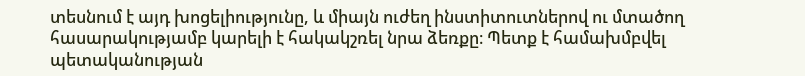տեսնում է այդ խոցելիությունը, և միայն ուժեղ ինստիտուտներով ու մտածող հասարակությամբ կարելի է հակակշռել նրա ձեռքը։ Պետք է համախմբվել պետականության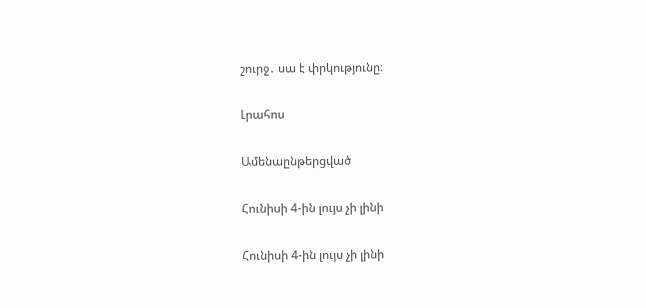շուրջ․ սա է փրկությունը։

Լրահոս

Ամենաընթերցված

Հունիսի 4-ին լույս չի լինի

Հունիսի 4-ին լույս չի լինի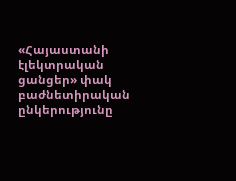«Հայաստանի էլեկտրական ցանցեր» փակ բաժնետիրական ընկերությունը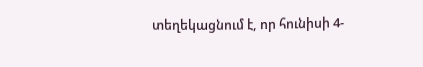տեղեկացնում է, որ հունիսի 4-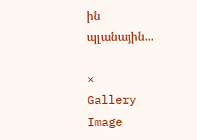ին պլանային...

×
Gallery Image